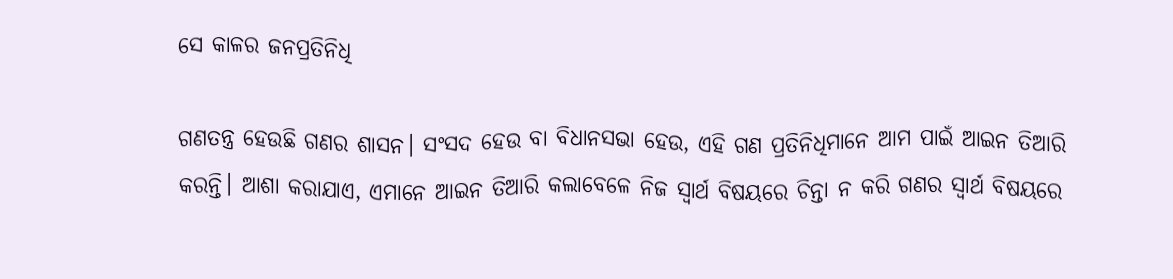ସେ କାଳର ଜନପ୍ରତିନିଧି

ଗଣତନ୍ତ୍ର ହେଉଛି ଗଣର ଶାସନ। ସଂସଦ ହେଉ ବା ବିଧାନସଭା ହେଉ, ଏହି ଗଣ ପ୍ରତିନିଧିମାନେ ଆମ ପାଇଁ ଆଇନ ତିଆରି କରନ୍ତି। ଆଶା କରାଯାଏ, ଏମାନେ ଆଇନ ତିଆରି କଲାବେଳେ ନିଜ ସ୍ବାର୍ଥ ବିଷୟରେ ଚିନ୍ତା ନ କରି ଗଣର ସ୍ବାର୍ଥ ବିଷୟରେ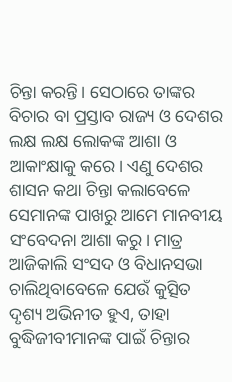ଚିନ୍ତା କରନ୍ତି। ସେଠାରେ ତାଙ୍କର ବିଚାର ବା ପ୍ରସ୍ତାବ ରାଜ୍ୟ ଓ ଦେଶର ଲକ୍ଷ ଲକ୍ଷ ଲୋକଙ୍କ ଆଶା ଓ ଆକାଂକ୍ଷାକୁ କରେ। ଏଣୁ ଦେଶର ଶାସନ କଥା ଚିନ୍ତା କଲାବେଳେ ସେମାନଙ୍କ ପାଖରୁ ଆମେ ମାନବୀୟ ସଂବେଦନା ଆଶା କରୁ। ମାତ୍ର ଆଜିକାଲି ସଂସଦ ଓ ବିଧାନସଭା ଚାଲିଥିବାବେଳେ ଯେଉଁ କୁତ୍ସିତ ଦୃଶ୍ୟ ଅଭିନୀତ ହୁଏ, ତାହା ବୁଦ୍ଧିଜୀବୀମାନଙ୍କ ପାଇଁ ଚିନ୍ତାର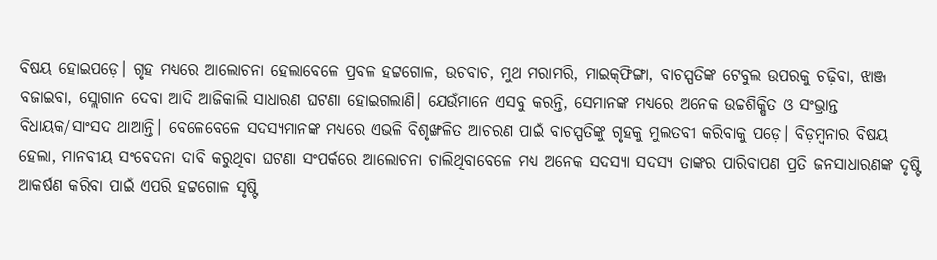ବିଷୟ ହୋଇପଡ଼େ। ଗୃହ ମଧ୍ୟରେ ଆଲୋଚନା ହେଲାବେଳେ ପ୍ରବଳ ହଟ୍ଟଗୋଳ, ଉଚବାଚ, ମୁଥ ମରାମରି, ମାଇକ୍‌ଫିଙ୍ଗା, ବାଚସ୍ପତିଙ୍କ ଟେବୁଲ ଉପରକୁ ଚଢ଼ିବା, ଝାଞ୍ଜ ବଜାଇବା, ସ୍ଲୋଗାନ ଦେବା ଆଦି ଆଜିକାଲି ସାଧାରଣ ଘଟଣା ହୋଇଗଲାଣି। ଯେଉଁମାନେ ଏସବୁ କରନ୍ତି, ସେମାନଙ୍କ ମଧ୍ୟରେ ଅନେକ ଉଚ୍ଚଶିକ୍ଷିତ ଓ ସଂଭ୍ରାନ୍ତ ବିଧାୟକ/ସାଂସଦ ଥାଆନ୍ତି। ବେଳେବେଳେ ସଦସ୍ୟମାନଙ୍କ ମଧ୍ୟରେ ଏଭଳି ବିଶୃଙ୍ଖଳିତ ଆଚରଣ ପାଇଁ ବାଚସ୍ପତିଙ୍କୁ ଗୃହକୁ ମୁଲତବୀ କରିବାକୁ ପଡ଼େ। ବିଡ଼ମ୍ବନାର ବିଷୟ ହେଲା, ମାନବୀୟ ସଂବେଦନା ଦାବି କରୁଥିବା ଘଟଣା ସଂପର୍କରେ ଆଲୋଚନା ଚାଲିଥିବାବେଳେ ମଧ୍ୟ ଅନେକ ସଦସ୍ୟା ସଦସ୍ୟ ତାଙ୍କର ପାରିବାପଣ ପ୍ରତି ଜନସାଧାରଣଙ୍କ ଦୃଷ୍ଟି ଆକର୍ଷଣ କରିବା ପାଇଁ ଏପରି ହଟ୍ଟଗୋଳ ସୃଷ୍ଟି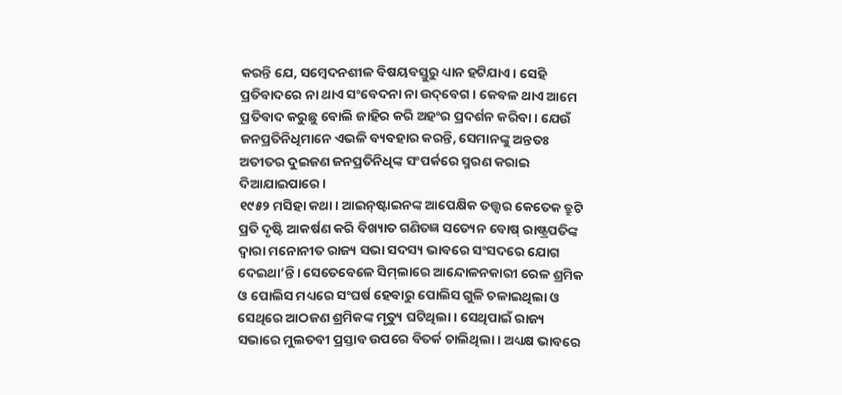କରନ୍ତି ଯେ, ସମ୍ବେଦନଶୀଳ ବିଷୟବସ୍ତୁରୁ ଧ୍ୟାନ ହଟିଯାଏ। ସେହି ପ୍ରତିବାଦରେ ନା ଥାଏ ସଂବେଦନା ନା ଉଦ୍‌ବେଗ। କେବଳ ଥାଏ ଆମେ ପ୍ରତିବାଦ କରୁଛୁ ବୋଲି ଜାହିର କରି ଅହଂର ପ୍ରଦର୍ଶନ କରିବା। ଯେଉଁ ଜନପ୍ରତିନିଧିମାନେ ଏଭଳି ବ୍ୟବହାର କରନ୍ତି, ସେମାନଙ୍କୁ ଅନ୍ତତଃ ଅତୀତର ଦୁଇଜଣ ଜନପ୍ରତିନିଧିଙ୍କ ସଂପର୍କରେ ସ୍ମରଣ କରାଇ ଦିଆଯାଇପାରେ।
୧୯୫୨ ମସିହା କଥା। ଆଇନ୍‌ଷ୍ଟାଇନଙ୍କ ଆପେକ୍ଷିକ ତତ୍ତ୍ୱର କେତେକ ତ୍ରୁଟି ପ୍ରତି ଦୃଷ୍ଟି ଆକର୍ଷଣ କରି ବିଖ୍ୟାତ ଗଣିତଜ୍ଞ ସତ୍ୟେନ ବୋଷ୍‌ ରାଷ୍ଟ୍ରପତିଙ୍କ ଦ୍ୱାରା ମନୋନୀତ ରାଜ୍ୟ ସଭା ସଦସ୍ୟ ଭାବରେ ସଂସଦରେ ଯୋଗ ଦେଇଥା’ନ୍ତି। ସେତେବେଳେ ସିମ୍‌ଲାରେ ଆନ୍ଦୋଳନକାରୀ ରେଳ ଶ୍ରମିକ ଓ ପୋଲିସ ମଧ୍ୟରେ ସଂଘର୍ଷ ହେବାରୁ ପୋଲିସ ଗୁଳି ଚଳାଇଥିଲା ଓ ସେଥିରେ ଆଠଜଣ ଶ୍ରମିକଙ୍କ ମୃତ୍ୟୁ ଘଟିଥିଲା। ସେଥିପାଇଁ ରାଜ୍ୟ ସଭାରେ ମୁଲତବୀ ପ୍ରସ୍ତାବ ଉପରେ ବିତର୍କ ଚାଲିଥିଲା। ଅଧ୍ୟକ୍ଷ ଭାବରେ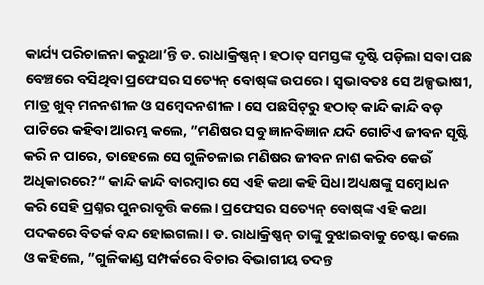କାର୍ଯ୍ୟ ପରିଚାଳନା କରୁଥା’ନ୍ତି ଡ. ରାଧାକ୍ରିଷ୍ଣନ୍‌। ହଠାତ୍‌ ସମସ୍ତଙ୍କ ଦୃଷ୍ଟି ପଡ଼ିଲା ସବା ପଛ ବେଞ୍ଚରେ ବସିଥିବା ପ୍ରଫେସର ସତ୍ୟେନ୍‌ ବୋଷ୍‌ଙ୍କ ଉପରେ। ସ୍ବଭାବତଃ ସେ ଅଳ୍ପଭାଷୀ, ମାତ୍ର ଖୁବ୍‌ ମନନଶୀଳ ଓ ସମ୍ବେଦନଶୀଳ। ସେ ପଛସିଟ୍‌ରୁ ହଠାତ୍‌ କାନ୍ଦି କାନ୍ଦି ବଡ଼ ପାଟିରେ କହିବା ଆରମ୍ଭ କଲେ, ”ମଣିଷର ସବୁ ଜ୍ଞାନବିଜ୍ଞାନ ଯଦି ଗୋଟିଏ ଜୀବନ ସୃଷ୍ଟି କରି ନ ପାରେ, ତାହେଲେ ସେ ଗୁଳିଚଳାଇ ମଣିଷର ଜୀବନ ନାଶ କରିବ କେଉଁ ଅଧିକାରରେ?“ କାନ୍ଦି କାନ୍ଦି ବାରମ୍ବାର ସେ ଏହି କଥା କହି ସିଧା ଅଧ୍ୟକ୍ଷଙ୍କୁ ସମ୍ବୋଧନ କରି ସେହି ପ୍ରଶ୍ନର ପୁନରାବୃତ୍ତି କଲେ। ପ୍ରଫେସର ସତ୍ୟେନ୍‌ ବୋଷ୍‌ଙ୍କ ଏହି କଥା ପଦକରେ ବିତର୍କ ବନ୍ଦ ହୋଇଗଲା। ଡ. ରାଧାକ୍ରିଷ୍ଣନ୍‌ ତାଙ୍କୁ ବୁଝାଇବାକୁ ଚେଷ୍ଟା କଲେ ଓ କହିଲେ, ”ଗୁଳିକାଣ୍ଡ ସମ୍ପର୍କରେ ବିଚାର ବିଭାଗୀୟ ତଦନ୍ତ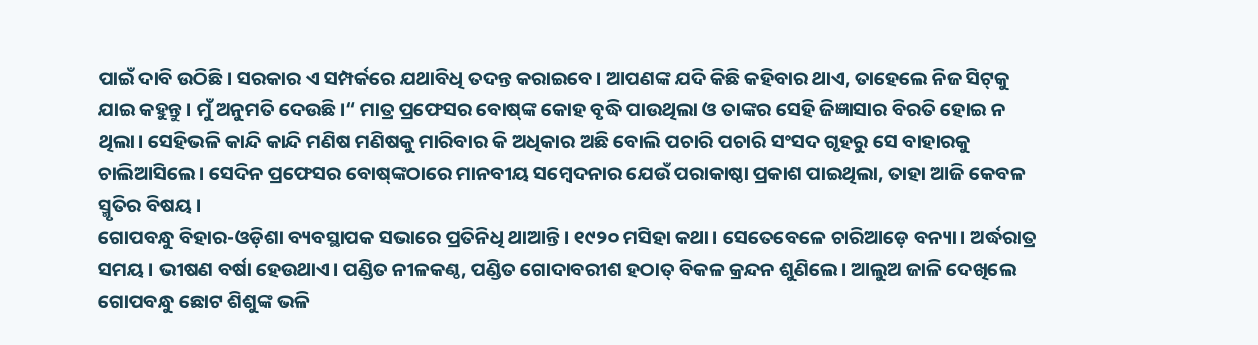ପାଇଁ ଦାବି ଉଠିଛି। ସରକାର ଏ ସମ୍ପର୍କରେ ଯଥାବିଧି ତଦନ୍ତ କରାଇବେ। ଆପଣଙ୍କ ଯଦି କିଛି କହିବାର ଥାଏ, ତାହେଲେ ନିଜ ସିଟ୍‌କୁ ଯାଇ କହୁନ୍ତୁ। ମୁଁ ଅନୁମତି ଦେଉଛି।“ ମାତ୍ର ପ୍ରଫେସର ବୋଷ୍‌ଙ୍କ କୋହ ବୃଦ୍ଧି ପାଉଥିଲା ଓ ତାଙ୍କର ସେହି ଜିଜ୍ଞାସାର ବିରତି ହୋଇ ନ ଥିଲା। ସେହିଭଳି କାନ୍ଦି କାନ୍ଦି ମଣିଷ ମଣିଷକୁ ମାରିବାର କି ଅଧିକାର ଅଛି ବୋଲି ପଚାରି ପଚାରି ସଂସଦ ଗୃହରୁ ସେ ବାହାରକୁ ଚାଲିଆସିଲେ। ସେଦିନ ପ୍ରଫେସର ବୋଷ୍‌ଙ୍କଠାରେ ମାନବୀୟ ସମ୍ବେଦନାର ଯେଉଁ ପରାକାଷ୍ଠା ପ୍ରକାଶ ପାଇଥିଲା, ତାହା ଆଜି କେବଳ ସ୍ମୃତିର ବିଷୟ।
ଗୋପବନ୍ଧୁ ବିହାର-ଓଡ଼ିଶା ବ୍ୟବସ୍ଥାପକ ସଭାରେ ପ୍ରତିନିଧି ଥାଆନ୍ତି। ୧୯୨୦ ମସିହା କଥା। ସେତେବେଳେ ଚାରିଆଡ଼େ ବନ୍ୟା। ଅର୍ଦ୍ଧରାତ୍ର ସମୟ। ଭୀଷଣ ବର୍ଷା ହେଉଥାଏ। ପଣ୍ଡିତ ନୀଳକଣ୍ଠ, ପଣ୍ଡିତ ଗୋଦାବରୀଶ ହଠାତ୍‌ ବିକଳ କ୍ରନ୍ଦନ ଶୁଣିଲେ। ଆଲୁଅ ଜାଳି ଦେଖିଲେ ଗୋପବନ୍ଧୁ ଛୋଟ ଶିଶୁଙ୍କ ଭଳି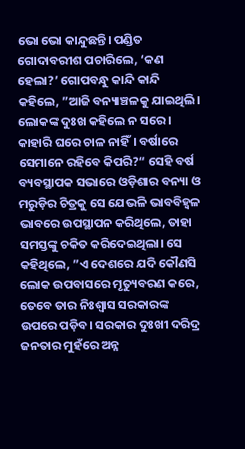ଭୋ ଭୋ କାନ୍ଦୁଛନ୍ତି। ପଣ୍ଡିତ ଗୋଦାବରୀଶ ପଚାରିଲେ, ‘କଣ ହେଲା?’ ଗୋପବନ୍ଧୁ କାନ୍ଦି କାନ୍ଦି କହିଲେ, ”ଆଜି ବନ୍ୟାଞ୍ଚଳକୁ ଯାଇଥିଲି। ଲୋକଙ୍କ ଦୁଃଖ କହିଲେ ନ ସରେ। କାହାରି ଘରେ ଚାଳ ନାହିଁ। ବର୍ଷାରେ ସେମାନେ ରହିବେ କିପରି?“ ସେହି ବର୍ଷ ବ୍ୟବସ୍ଥାପକ ସଭାରେ ଓଡ଼ିଶାର ବନ୍ୟା ଓ ମରୁଡ଼ିର ଚିତ୍ରକୁ ସେ ଯେଭଳି ଭାବବିହ୍ବଳ ଭାବରେ ଉପସ୍ଥାପନ କରିଥିଲେ, ତାହା ସମସ୍ତଙ୍କୁ ଚକିତ କରିଦେଇଥିଲା। ସେ କହିଥିଲେ, ”ଏ ଦେଶରେ ଯଦି କୌଣସି ଲୋକ ଉପବାସରେ ମୃତ୍ୟୁବରଣ କରେ, ତେବେ ତାର ନିଃଶ୍ୱାସ ସରକାରଙ୍କ ଉପରେ ପଡ଼ିବ। ସରକାର ଦୁଃଖୀ ଦରିଦ୍ର ଜନତାର ମୁହଁରେ ଅନ୍ନ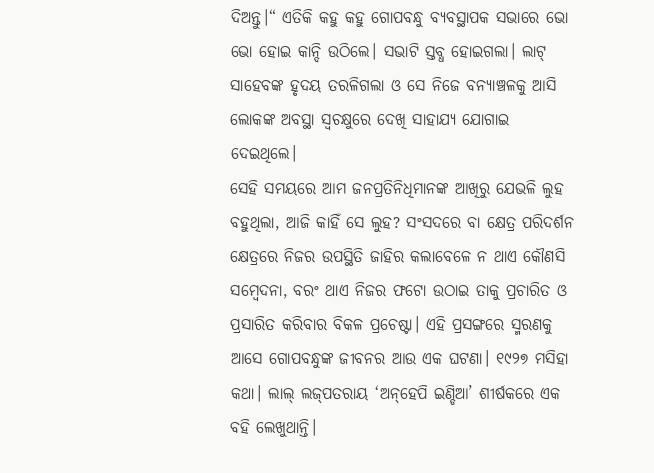ଦିଅନ୍ତୁ।“ ଏତିକି କହୁ କହୁ ଗୋପବନ୍ଧୁ ବ୍ୟବସ୍ଥାପକ ସଭାରେ ଭୋ ଭୋ ହୋଇ କାନ୍ଦି ଉଠିଲେ। ସଭାଟି ସ୍ତବ୍ଧ ହୋଇଗଲା। ଲାଟ୍‌ ସାହେବଙ୍କ ହୃଦୟ ତରଳିଗଲା ଓ ସେ ନିଜେ ବନ୍ୟାଞ୍ଚଳକୁ ଆସି ଲୋକଙ୍କ ଅବସ୍ଥା ସ୍ବଚକ୍ଷୁରେ ଦେଖି ସାହାଯ୍ୟ ଯୋଗାଇ ଦେଇଥିଲେ।
ସେହି ସମୟରେ ଆମ ଜନପ୍ରତିନିଧିମାନଙ୍କ ଆଖିରୁ ଯେଭଳି ଲୁହ ବହୁଥିଲା, ଆଜି କାହିଁ ସେ ଲୁହ? ସଂସଦରେ ବା କ୍ଷେତ୍ର ପରିଦର୍ଶନ କ୍ଷେତ୍ରରେ ନିଜର ଉପସ୍ଥିତି ଜାହିର କଲାବେଳେ ନ ଥାଏ କୌଣସି ସମ୍ବେଦନା, ବରଂ ଥାଏ ନିଜର ଫଟୋ ଉଠାଇ ତାକୁ ପ୍ରଚାରିତ ଓ ପ୍ରସାରିତ କରିବାର ବିକଳ ପ୍ରଚେଷ୍ଟା। ଏହି ପ୍ରସଙ୍ଗରେ ସ୍ମରଣକୁ ଆସେ ଗୋପବନ୍ଧୁଙ୍କ ଜୀବନର ଆଉ ଏକ ଘଟଣା। ୧୯୨୭ ମସିହା କଥା। ଲାଲ୍‌ ଲଜ୍‌ପତରାୟ ‘ଅନ୍‌ହେପି ଇଣ୍ଡିଆ’ ଶୀର୍ଷକରେ ଏକ ବହି ଲେଖୁଥାନ୍ତି।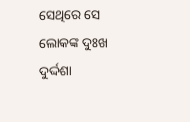ସେଥିରେ ସେ ଲୋକଙ୍କ ଦୁଃଖ ଦୁର୍ଦ୍ଦଶା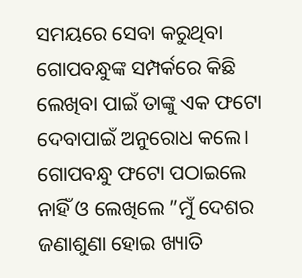ସମୟରେ ସେବା କରୁଥିବା ଗୋପବନ୍ଧୁଙ୍କ ସମ୍ପର୍କରେ କିଛି ଲେଖିବା ପାଇଁ ତାଙ୍କୁ ଏକ ଫଟୋ ଦେବାପାଇଁ ଅନୁରୋଧ କଲେ। ଗୋପବନ୍ଧୁ ଫଟୋ ପଠାଇଲେ ନାହିଁ ଓ ଲେଖିଲେ ”ମୁଁ ଦେଶର ଜଣାଶୁଣା ହୋଇ ଖ୍ୟାତି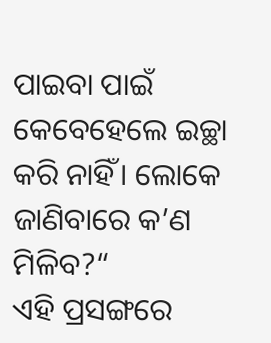ପାଇବା ପାଇଁ କେବେହେଲେ ଇଚ୍ଛା କରି ନାହିଁ। ଲୋକେ ଜାଣିବାରେ କ’ଣ ମିଳିବ?“
ଏହି ପ୍ରସଙ୍ଗରେ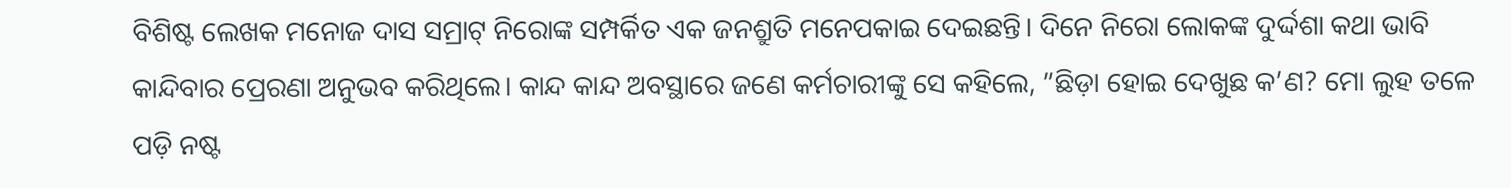ବିଶିଷ୍ଟ ଲେଖକ ମନୋଜ ଦାସ ସମ୍ରାଟ୍‌ ନିରୋଙ୍କ ସମ୍ପର୍କିତ ଏକ ଜନଶ୍ରୁତି ମନେପକାଇ ଦେଇଛନ୍ତି। ଦିନେ ନିରୋ ଲୋକଙ୍କ ଦୁର୍ଦ୍ଦଶା କଥା ଭାବି କାନ୍ଦିବାର ପ୍ରେରଣା ଅନୁଭବ କରିଥିଲେ। କାନ୍ଦ କାନ୍ଦ ଅବସ୍ଥାରେ ଜଣେ କର୍ମଚାରୀଙ୍କୁ ସେ କହିଲେ, ”ଛିଡ଼ା ହୋଇ ଦେଖୁଛ କ’ଣ? ମୋ ଲୁହ ତଳେ ପଡ଼ି ନଷ୍ଟ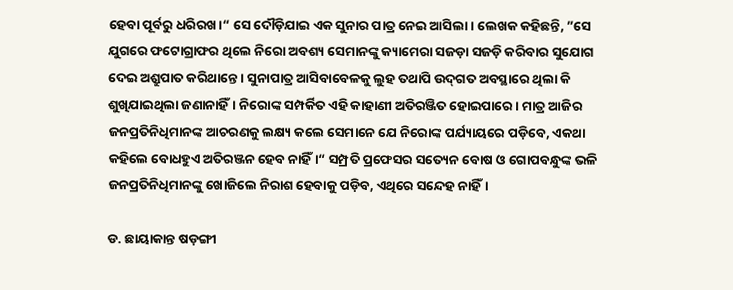ହେବା ପୂର୍ବରୁ ଧରିରଖ।“ ସେ ଦୌଡ଼ିଯାଇ ଏକ ସୁନାର ପାତ୍ର ନେଇ ଆସିଲା। ଲେଖକ କହିଛନ୍ତି, ”ସେ ଯୁଗରେ ଫଟୋଗ୍ରାଫର ଥିଲେ ନିରୋ ଅବଶ୍ୟ ସେମାନଙ୍କୁ କ୍ୟାମେରା ସଜଡ଼ା ସଜଡ଼ି କରିବାର ସୁଯୋଗ ଦେଇ ଅଶ୍ରୁପାତ କରିଥାନ୍ତେ। ସୁନାପାତ୍ର ଆସିବାବେଳକୁ ଲୁହ ତଥାପି ଉଦ୍‌ଗତ ଅବସ୍ଥାରେ ଥିଲା କି ଶୁଖିଯାଇଥିଲା ଜଣାନାହିଁ। ନିରୋଙ୍କ ସମ୍ପର୍କିତ ଏହି କାହାଣୀ ଅତିରଞ୍ଜିତ ହୋଇପାରେ। ମାତ୍ର ଆଜିର ଜନପ୍ରତିନିଧିମାନଙ୍କ ଆଚରଣକୁ ଲକ୍ଷ୍ୟ କଲେ ସେମାନେ ଯେ ନିରୋଙ୍କ ପର୍ଯ୍ୟାୟରେ ପଡ଼ିବେ, ଏକଥା କହିଲେ ବୋଧହୁଏ ଅତିରଞ୍ଜନ ହେବ ନାହିଁ।“ ସମ୍ପ୍ରତି ପ୍ରଫେସର ସତ୍ୟେନ ବୋଷ ଓ ଗୋପବନ୍ଧୁଙ୍କ ଭଳି ଜନପ୍ରତିନିଧିମାନଙ୍କୁ ଖୋଜିଲେ ନିରାଶ ହେବାକୁ ପଡ଼ିବ, ଏଥିରେ ସନ୍ଦେହ ନାହିଁ।

ଡ. ଛାୟାକାନ୍ତ ଷଡ଼ଙ୍ଗୀ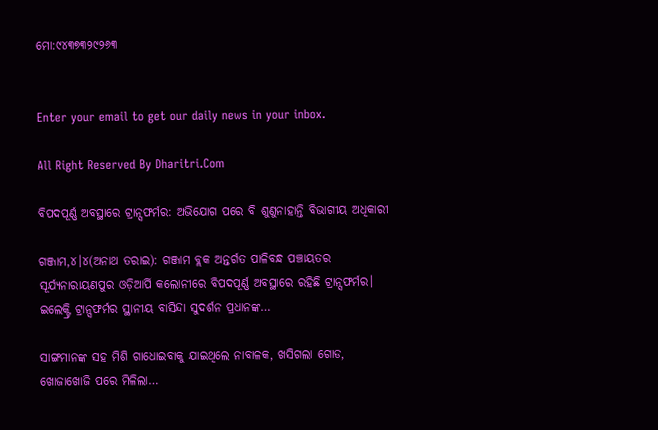ମୋ:୯୪୩୭୩୨୯୨୬୩


Enter your email to get our daily news in your inbox.

All Right Reserved By Dharitri.Com

ବିପଦପୂର୍ଣ୍ଣ ଅବସ୍ଥାରେ ଟ୍ରାନ୍ସଫର୍ମର: ଅଭିଯୋଗ ପରେ ବି ଶୁଣୁନାହାନ୍ତି ବିଭାଗୀୟ ଅଧିକାରୀ

ଗଞ୍ଜାମ,୪।୪(ଅନାଥ ତରାଇ): ଗଞ୍ଜାମ ବ୍ଲକ ଅନ୍ତର୍ଗତ ପାଳିବନ୍ଧ ପଞ୍ଚାୟତର ସୂର୍ଯ୍ୟନାରାୟଣପୁର ଓଡ଼ିଆର୍ପି କଲୋନୀରେ ବିପଦପୂର୍ଣ୍ଣ ଅବସ୍ଥାରେ ରହିଛି ଟ୍ରାନ୍ସଫର୍ମର। ଇଲେକ୍ଟ୍ରି ଟ୍ରାନ୍ସଫର୍ମର ସ୍ଥାନୀୟ ବାସିନ୍ଦା ସୁଦର୍ଶନ ପ୍ରଧାନଙ୍କ…

ସାଙ୍ଗମାନଙ୍କ ସହ ମିଶି ଗାଧୋଇବାକୁ ଯାଇଥିଲେ ନାବାଳକ, ଖସିଗଲା ଗୋଡ, ଖୋଜାଖୋଜି ପରେ ମିଳିଲା…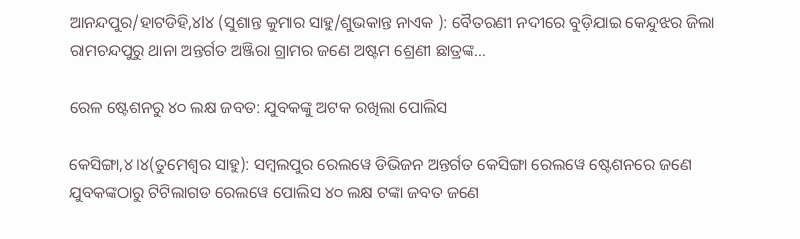ଆନନ୍ଦପୁର/ହାଟଡିହି,୪l୪ (ସୁଶାନ୍ତ କୁମାର ସାହୁ/ଶୁଭକାନ୍ତ ନାଏକ ): ବୈତରଣୀ ନଦୀରେ ବୁଡ଼ିଯାଇ କେନ୍ଦୁଝର ଜିଲା ରାମଚନ୍ଦପୁରୁ ଥାନା ଅନ୍ତର୍ଗତ ଅଞ୍ଜିରା ଗ୍ରାମର ଜଣେ ଅଷ୍ଟମ ଶ୍ରେଣୀ ଛାତ୍ରଙ୍କ…

ରେଳ ଷ୍ଟେଶନରୁ ୪୦ ଲକ୍ଷ ଜବତ: ଯୁବକଙ୍କୁ ଅଟକ ରଖିଲା ପୋଲିସ

କେସିଙ୍ଗା,୪।୪(ତୁମେଶ୍ୱର ସାହୁ): ସମ୍ବଲପୁର ରେଲୱେ ଡିଭିଜନ ଅନ୍ତର୍ଗତ କେସିଙ୍ଗା ରେଲୱେ ଷ୍ଟେଶନରେ ଜଣେ ଯୁବକଙ୍କଠାରୁ ଟିଟିଲାଗଡ ରେଲୱେ ପୋଲିସ ୪୦ ଲକ୍ଷ ଟଙ୍କା ଜବତ ଜଣେ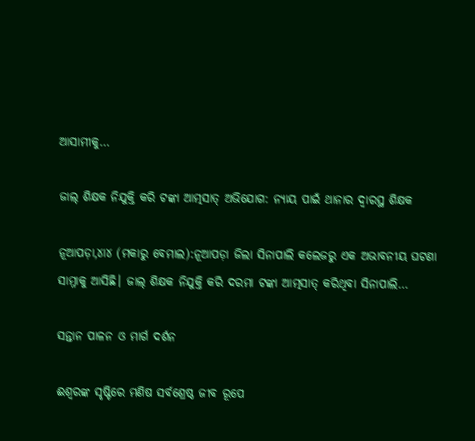ଆସାମୀକୁ…

ଜାଲ୍‌ ଶିକ୍ଷକ ନିଯୁକ୍ତି କରି ଟଙ୍କା ଆତ୍ମସାତ୍‌ ଅଭିଯୋଗ: ନ୍ୟାୟ ପାଇଁ ଥାନାର ଦ୍ୱାରସ୍ଥ ଶିକ୍ଷକ

ନୂଆପଡ଼ା,୪ା୪ (ମକାରୁ ବେମାଲ):ନୂଆପଡ଼ା ଜିଲା ସିନାପାଲି କଲେଜରୁ ଏକ ଅଭାବନୀୟ ଘଟଣା ସାମ୍ନାକୁ ଆସିଛି। ଜାଲ୍‌ ଶିକ୍ଷକ ନିଯୁକ୍ତି କରି ଦରମା ଟଙ୍କା ଆତ୍ମସାତ୍‌ କରିଥିବା ସିନାପାଲି…

ସନ୍ତାନ ପାଳନ ଓ ମାର୍ଗ ଦର୍ଶନ

ଈଶ୍ୱରଙ୍କ ସୃଷ୍ଟିରେ ମଣିଷ ସର୍ବଶ୍ରେଷ୍ଠ ଜୀବ ରୂପେ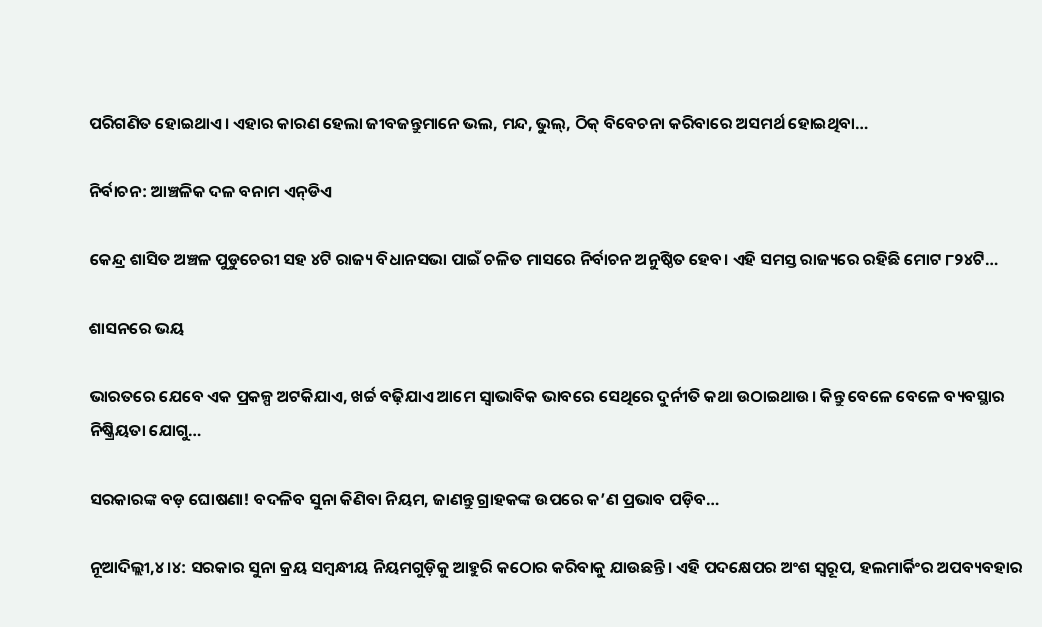ପରିଗଣିତ ହୋଇଥାଏ। ଏହାର କାରଣ ହେଲା ଜୀବଜନ୍ତୁମାନେ ଭଲ, ମନ୍ଦ, ଭୁଲ୍‌, ଠିକ୍‌ ବିବେଚନା କରିବାରେ ଅସମର୍ଥ ହୋଇଥିବା…

ନିର୍ବାଚନ: ଆଞ୍ଚଳିକ ଦଳ ବନାମ ଏନ୍‌ଡିଏ

କେନ୍ଦ୍ର ଶାସିତ ଅଞ୍ଚଳ ପୁଡୁଚେରୀ ସହ ୪ଟି ରାଜ୍ୟ ବିଧାନସଭା ପାଇଁ ଚଳିତ ମାସରେ ନିର୍ବାଚନ ଅନୁଷ୍ଠିତ ହେବ। ଏହି ସମସ୍ତ ରାଜ୍ୟରେ ରହିଛି ମୋଟ ୮୨୪ଟି…

ଶାସନରେ ଭୟ

ଭାରତରେ ଯେବେ ଏକ ପ୍ରକଳ୍ପ ଅଟକିଯାଏ, ଖର୍ଚ୍ଚ ବଢ଼ିଯାଏ ଆମେ ସ୍ବାଭାବିକ ଭାବରେ ସେଥିରେ ଦୁର୍ନୀତି କଥା ଉଠାଇଥାଉ। କିନ୍ତୁ ବେଳେ ବେଳେ ବ୍ୟବସ୍ଥାର ନିଷ୍କ୍ରିୟତା ଯୋଗୁ…

ସରକାରଙ୍କ ବଡ଼ ଘୋଷଣା! ବଦଳିବ ସୁନା କିଣିବା ନିୟମ, ଜାଣନ୍ତୁ ଗ୍ରାହକଙ୍କ ଉପରେ କ’ଣ ପ୍ରଭାବ ପଡ଼ିବ…

ନୂଆଦିଲ୍ଲୀ,୪।୪: ସରକାର ସୁନା କ୍ରୟ ସମ୍ବନ୍ଧୀୟ ନିୟମଗୁଡ଼ିକୁ ଆହୁରି କଠୋର କରିବାକୁ ଯାଉଛନ୍ତି। ଏହି ପଦକ୍ଷେପର ଅଂଶ ସ୍ବରୂପ, ହଲମାର୍କିଂର ଅପବ୍ୟବହାର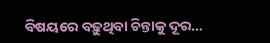ବିଷୟରେ ବଢ଼ୁଥିବା ଚିନ୍ତାକୁ ଦୂର…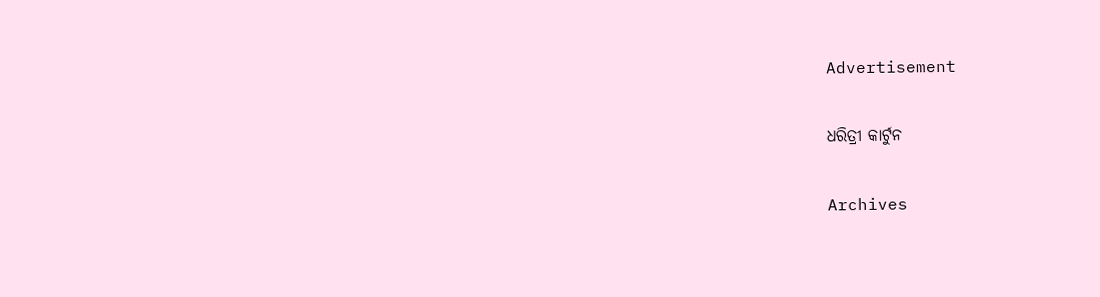Advertisement

ଧରିତ୍ରୀ କାର୍ଟୁନ

Archives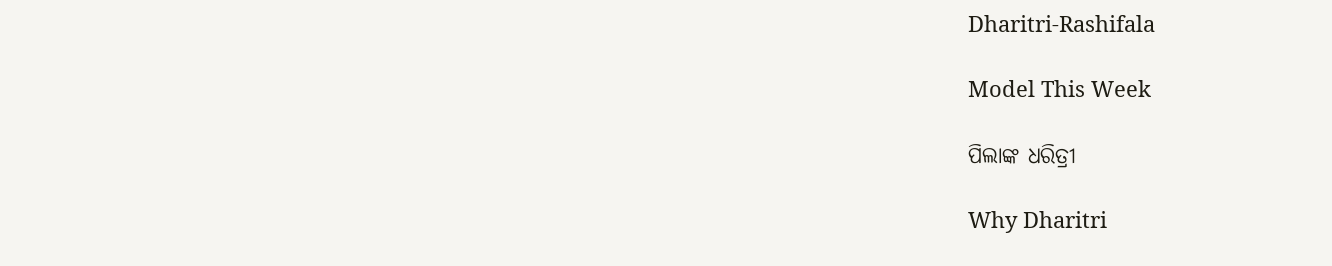Dharitri-Rashifala

Model This Week

ପିଲାଙ୍କ ଧରିତ୍ରୀ

Why Dharitri